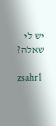יש לי שאלה?

zsahr1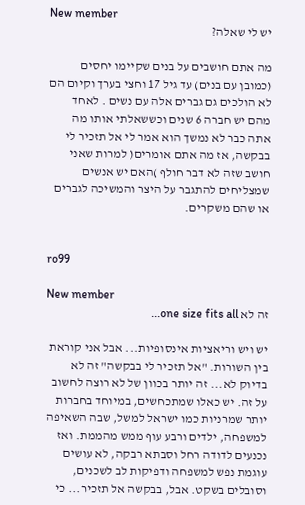New member
יש לי שאלה?

מה אתם חושבים על בנים שקיימו יחסים (כמובן עם בנים) עד גיל 17 וחצי בערך וקיום הם לא הולכים גם גברים אלה עם נשים . לאחד מהם יש חברה 6 שנים וכששאלתי אותו מה אתה כבר לא נמשך הוא אמר לי אל תזכיר לי בבקשה, אז מה אתם אומרים( למרות שאני חושב שזה לא דבר חולף )האם יש אנשים שמצליחים להתגבר על היצר והמשיכה לגברים או שהם משקרים.


ro99

New member
זה לא one size fits all...

יש ויש וריאציות אינסופיות... אבל אני קוראת בין השורות. "אל תזכיר לי בבקשה" זה לא בדיוק לא... זה יותר בכוון של לא רוצה לחשוב על זה. יש כאלו שמתכחשים, במיוחד בחברות יותר שמרניות כמו ישראל למשל, שבה השאיפה למשפחה, ילדים ורבע עוף ממש מהממת. ואז נכנעים לדודה רחל וסבתא רבקה, לא עושים עוגמת נפש למשפחה ודפיקות לב לשכנים, וסובלים בשקט. אבל, בבקשה אל תזכיר... כי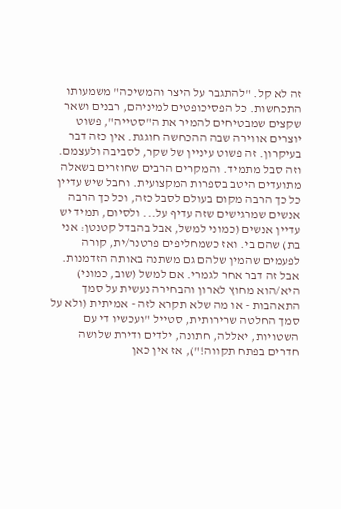זה לא קל. "להתגבר על היצר והמשיכה" משמעותו התכחשות. כל הפסיכופטים למיניהם, רבנים ושאר שקצים שמבטיחים להמיר את ה"סטייה", פשוט יוצרים אווירה שבה ההכחשה חוגגת. אין כזה דבר בעיקרון. זה פשוט עיניין של שקר, לסביבה ולעצמם. וזה סבל מתמיד. והמקרים הרבים שחוזרים בשאלה מתועדים היטב בספרות המקצועית. וחבל שיש עדיין כל כך הרבה מקום בעולם לסבל כזה, וכל כך הרבה אנשים שמרגישים שזה עדיף על... ולסיום, תמיד יש עדיין אנשים (כמוני למשל, אבל בהבדל קטנטן: אני בת) שהם בי. ואז כשמחליפים פרטנר/ית, קורה לפעמים שהמין שלהם גם משתנה באותה הזדמנות. אבל זה דבר אחר לגמרי. אם למשל (שוב, כמוני) היא/הוא מחוץ לארון והבחירה נעשית על סמך התאהבות - או מה שלא תקרא לזה - אמיתית (ולא על סמך החלטה שרירותית, סטייל "ועכשיו די עם השטויות, יאללה, חתונה, ילדים ודירת שלושה חדרים בפתח תקווה!"), אז אין כאן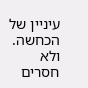עיניין של הכחשה. ולא חסרים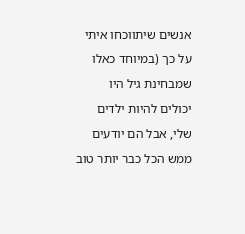אנשים שיתווכחו איתי על כך (במיוחד כאלו שמבחינת גיל היו יכולים להיות ילדים שלי, אבל הם יודעים ממש הכל כבר יותר טוב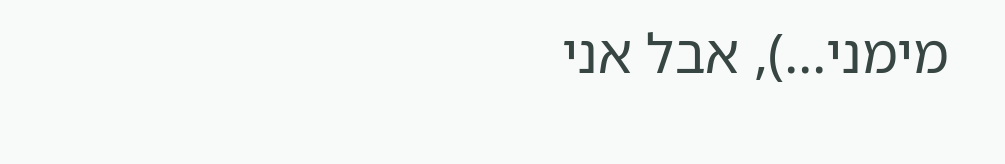מימני...), אבל אני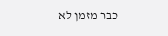כבר מזמן לא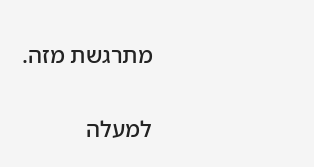מתרגשת מזה.

למעלה